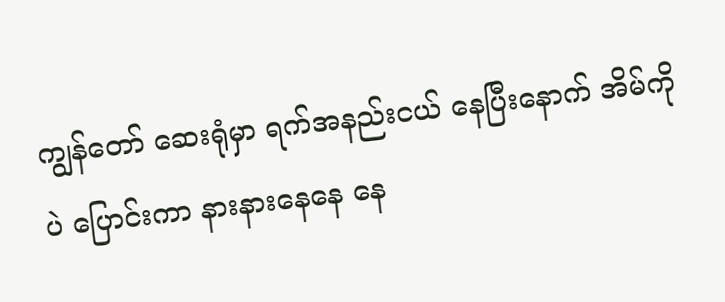ကျွန်တော် ဆေးရုံမှာ ရက်အနည်းငယ် နေပြီးနောက် အိမ်ကိုပဲ ပြောင်းကာ နားနားနေနေ နေ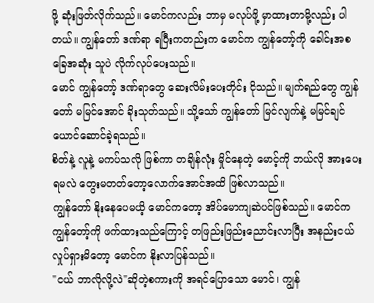ဖို့ ဆုံးဖြတ်လိုက်သည်။ မောင်ကလည်း ဘာမှ မလုပ်ဖို့ မှာထားတာမို့လည်း ပါတယ်။ ကျွန်တော် ဒဏ်ရာ ရပြီးကတည်းက မောင်က ကျွန်တော့်ကို ခေါင်းအစ ခြေအဆုံး သူပဲ လိုက်လုပ်ပေးသည်။
မောင် ကျွန်တော့် ဒဏ်ရာတွေ ဆေးလိမ်းပေးတိုင်း ငိုသည်။ မျက်ရည်တွေ ကျွန်တော် မမြင်အောင် ခိုးသုတ်သည်။ သို့သော် ကျွန်တော် မြင်လျက်နဲ့ မမြင်ချင်ယောင်ဆောင်ခဲ့ရသည်။
စိတ်နဲ့ လူနဲ့ မကပ်သလို ဖြစ်ကာ တချိန်လုံး မှိုင်နေတဲ့ မောင့်ကို ဘယ်လို အားပေးရမလဲ တွေးမတတ်တော့လောက်အောင်အထိ ဖြစ်လာသည်။
ကျွန်တော် နိုးနေပေမယိ့ မောင်ကတော့ အိပ်မောကျဆဲပင်ဖြစ်သည်။ မောင်က ကျွန်တော့်ကို ဖက်ထားသည်ကြောင့် တဖြည်းဖြည်းညောင်းလာပြီး အနည်းငယ် လှုပ်ရှားမိတော့ မောင်က နိုးလာပြန်သည်။
"ငယ် ဘာလိုလို့လဲ"ဆိုတဲ့စကားကို အရင်ပြောသော မောင်၊ ကျွန်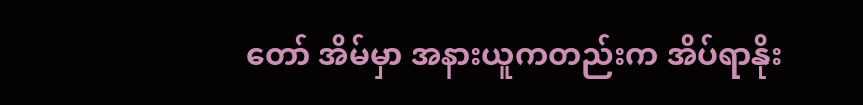တော် အိမ်မှာ အနားယူကတည်းက အိပ်ရာနိုး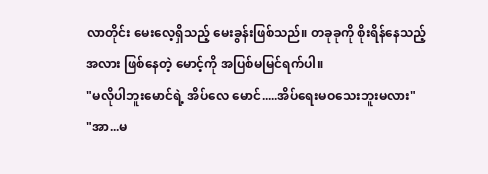လာတိုင်း မေးလေ့ရှိသည့် မေးခွန်းဖြစ်သည်။ တခုခုကို စိုးရိန်နေသည့်အလား ဖြစ်နေတဲ့ မောင့်ကို အပြစ်မမြင်ရက်ပါ။
"မလိုပါဘူးမောင်ရဲ့ အိပ်လေ မောင်.....အိပ်ရေးမဝသေးဘူးမလား"
"အာ...မ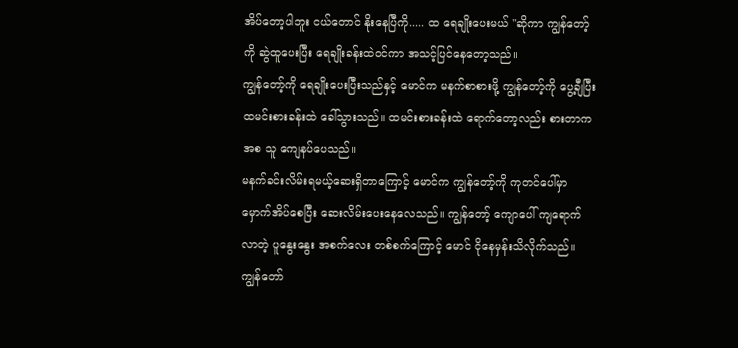အိပ်တော့ပါဘူး ငယ်တောင် နိုးနေပြီကို..... ထ ရေချိုးပေးမယ် "ဆိုကာ ကျွန်တော့်ကို ဆွဲထူပေးပြီး ရေချိုးခန်းထဲဝင်ကာ အသင့်ပြင်နေတော့သည်။
ကျွန်တော့်ကို ရေချိုးပေးပြီးသည်နှင့် မောင်က မနက်စာစားဖို့ ကျွန်တော့်ကို ပွေ့ချီပြီး ထမင်းစားခန်းထဲ ခေါ်သွားသည်။ ထမင်းစားခန်းထဲ ရောက်တော့လည်း စားတာကအစ သူ ကျေနပ်ပေသည်။
မနက်ခင်းလိမ်းရမယ့်ဆေးရှိတာကြောင့် မောင်က ကျွန်တော့်ကို ကုတင်ပေါ်မှာ မှောက်အိပ်စေပြီး ဆေးလိမ်းပေးနေလေသည်။ ကျွန်တော့် ကျောပေါ် ကျရောက်လာတဲ့ ပူနွေးနွေး အစက်လေး တစ်စက်ကြောင့် မောင် ငိုနေမှန်းသိလိုက်သည်။ ကျွန်တော်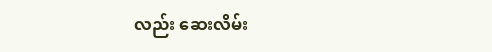လည်း ဆေးလိမ်း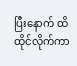ပြီးနောက် ထိထိုင်လိုက်ကာ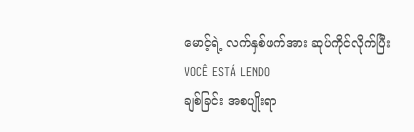မောင့်ရဲ့ လက်နှစ်ဖက်အား ဆုပ်ကိုင်လိုက်ပြီး
VOCÊ ESTÁ LENDO
ချစ်ခြင်း အစပျိုးရာ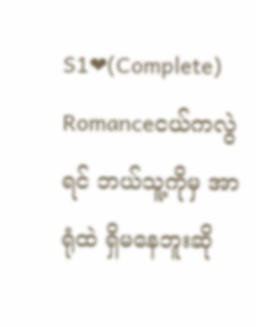S1❤(Complete)
Romanceငယ်ကလွဲရင် ဘယ်သူ့ကိုမှ အာရုံထဲ ရှိမနေဘူးဆို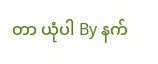တာ ယုံပါ By နက်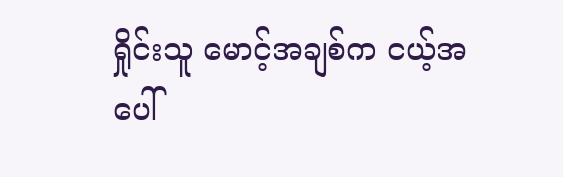ရှိုင်းသူ မောင့်အချစ်က ငယ့်အပေါ်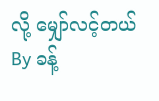လို့ မျှော်လင့်တယ် By ခန့်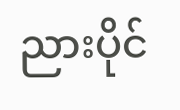ညားပိုင်